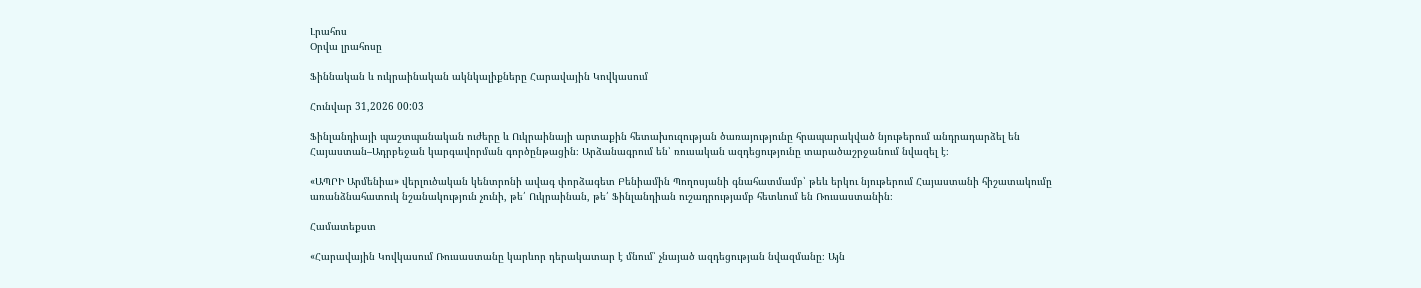Լրահոս
Օրվա լրահոսը

Ֆիննական և ուկրաինական ակնկալիքները Հարավային Կովկասում

Հունվար 31,2026 00:03

Ֆինլանդիայի պաշտպանական ուժերը և Ուկրաինայի արտաքին հետախուզության ծառայությունը հրապարակված նյութերում անդրադարձել են Հայաստան–Ադրբեջան կարգավորման գործընթացին։ Արձանագրում են՝ ռուսական ազդեցությունը տարածաշրջանում նվազել է։

«ԱՊՐԻ Արմենիա» վերլուծական կենտրոնի ավագ փորձագետ Բենիամին Պողոսյանի գնահատմամբ՝ թեև երկու նյութերում Հայաստանի հիշատակումը առանձնահատուկ նշանակություն չունի, թե՛ Ուկրաինան, թե՛ Ֆինլանդիան ուշադրությամբ հետևում են Ռուսաստանին։

Համատեքստ

«Հարավային Կովկասում Ռուսաստանը կարևոր դերակատար է մնում՝ չնայած ազդեցության նվազմանը։ Այն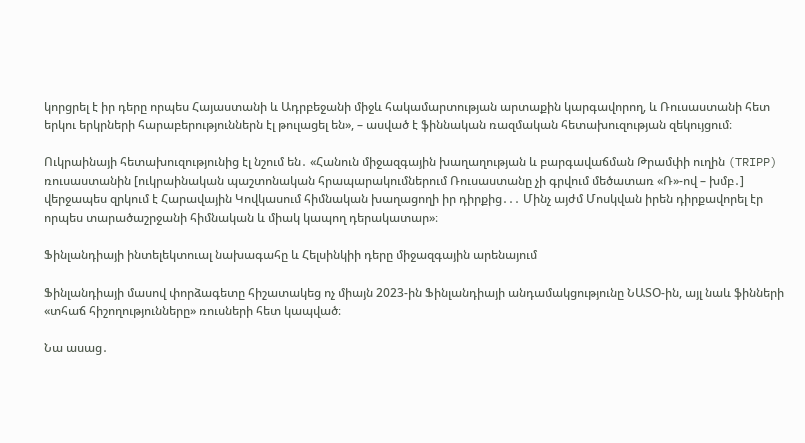կորցրել է իր դերը որպես Հայաստանի և Ադրբեջանի միջև հակամարտության արտաքին կարգավորող, և Ռուսաստանի հետ երկու երկրների հարաբերություններն էլ թուլացել են», – ասված է ֆիննական ռազմական հետախուզության զեկույցում։

Ուկրաինայի հետախուզությունից էլ նշում են․ «Հանուն միջազգային խաղաղության և բարգավաճման Թրամփի ուղին (TRIPP) ռուսաստանին [ուկրաինական պաշտոնական հրապարակումներում Ռուսաստանը չի գրվում մեծատառ «Ռ»-ով – խմբ․] վերջապես զրկում է Հարավային Կովկասում հիմնական խաղացողի իր դիրքից․․․ Մինչ այժմ Մոսկվան իրեն դիրքավորել էր որպես տարածաշրջանի հիմնական և միակ կապող դերակատար»։

Ֆինլանդիայի ինտելեկտուալ նախագահը և Հելսինկիի դերը միջազգային արենայում

Ֆինլանդիայի մասով փորձագետը հիշատակեց ոչ միայն 2023-ին Ֆինլանդիայի անդամակցությունը ՆԱՏՕ-ին, այլ նաև ֆինների «տհաճ հիշողությունները» ռուսների հետ կապված։

Նա ասաց․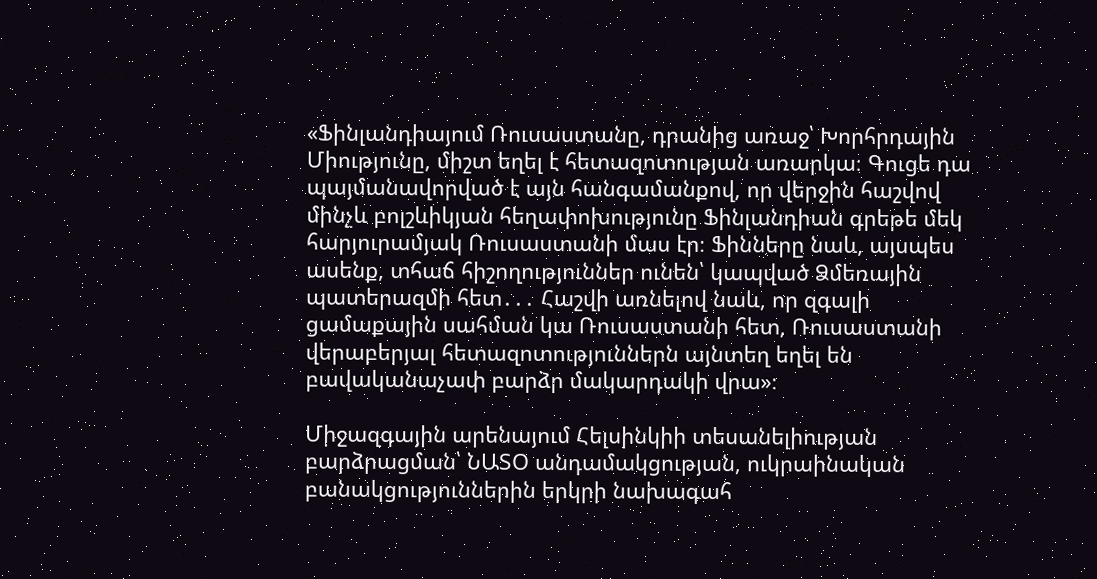«Ֆինլանդիայում Ռուսաստանը, դրանից առաջ՝ Խորհրդային Միությունը, միշտ եղել է հետազոտության առարկա։ Գուցե դա պայմանավորված է այն հանգամանքով, որ վերջին հաշվով մինչև բոլշևիկյան հեղափոխությունը Ֆինլանդիան գրեթե մեկ հարյուրամյակ Ռուսաստանի մաս էր։ Ֆինները նաև, այսպես ասենք, տհաճ հիշողություններ ունեն՝ կապված Ձմեռային պատերազմի հետ․․․ Հաշվի առնելով նաև, որ զգալի ցամաքային սահման կա Ռուսաստանի հետ, Ռուսաստանի վերաբերյալ հետազոտություններն այնտեղ եղել են բավականաչափ բարձր մակարդակի վրա»։

Միջազգային արենայում Հելսինկիի տեսանելիության բարձրացման՝ ՆԱՏՕ անդամակցության, ուկրաինական բանակցություններին երկրի նախագահ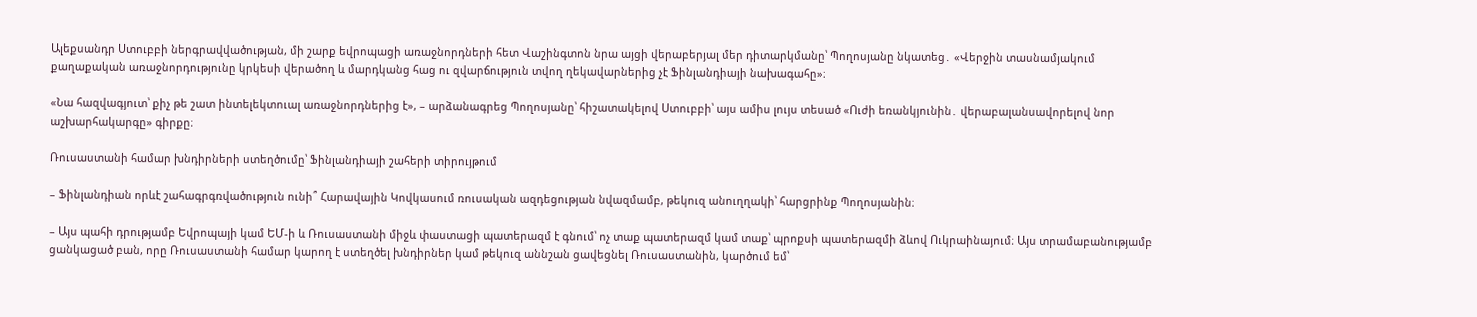Ալեքսանդր Ստուբբի ներգրավվածության, մի շարք եվրոպացի առաջնորդների հետ Վաշինգտոն նրա այցի վերաբերյալ մեր դիտարկմանը՝ Պողոսյանը նկատեց․ «Վերջին տասնամյակում քաղաքական առաջնորդությունը կրկեսի վերածող և մարդկանց հաց ու զվարճություն տվող ղեկավարներից չէ Ֆինլանդիայի նախագահը»։

«Նա հազվագյուտ՝ քիչ թե շատ ինտելեկտուալ առաջնորդներից է», – արձանագրեց Պողոսյանը՝ հիշատակելով Ստուբբի՝ այս ամիս լույս տեսած «Ուժի եռանկյունին․ վերաբալանսավորելով նոր աշխարհակարգը» գիրքը։

Ռուսաստանի համար խնդիրների ստեղծումը՝ Ֆինլանդիայի շահերի տիրույթում

– Ֆինլանդիան որևէ շահագրգռվածություն ունի՞ Հարավային Կովկասում ռուսական ազդեցության նվազմամբ, թեկուզ անուղղակի՝ հարցրինք Պողոսյանին։

– Այս պահի դրությամբ Եվրոպայի կամ ԵՄ-ի և Ռուսաստանի միջև փաստացի պատերազմ է գնում՝ ոչ տաք պատերազմ կամ տաք՝ պրոքսի պատերազմի ձևով Ուկրաինայում։ Այս տրամաբանությամբ ցանկացած բան, որը Ռուսաստանի համար կարող է ստեղծել խնդիրներ կամ թեկուզ աննշան ցավեցնել Ռուսաստանին, կարծում եմ՝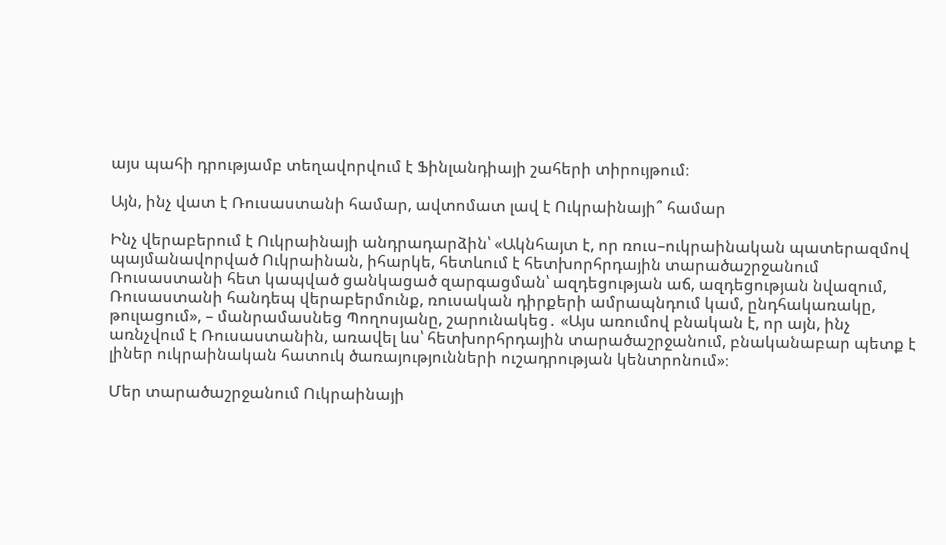այս պահի դրությամբ տեղավորվում է Ֆինլանդիայի շահերի տիրույթում։

Այն, ինչ վատ է Ռուսաստանի համար, ավտոմատ լավ է Ուկրաինայի՞ համար

Ինչ վերաբերում է Ուկրաինայի անդրադարձին՝ «Ակնհայտ է, որ ռուս–ուկրաինական պատերազմով պայմանավորված Ուկրաինան, իհարկե, հետևում է հետխորհրդային տարածաշրջանում Ռուսաստանի հետ կապված ցանկացած զարգացման՝ ազդեցության աճ, ազդեցության նվազում, Ռուսաստանի հանդեպ վերաբերմունք, ռուսական դիրքերի ամրապնդում կամ, ընդհակառակը, թուլացում», – մանրամասնեց Պողոսյանը, շարունակեց․ «Այս առումով բնական է, որ այն, ինչ առնչվում է Ռուսաստանին, առավել ևս՝ հետխորհրդային տարածաշրջանում, բնականաբար պետք է լիներ ուկրաինական հատուկ ծառայությունների ուշադրության կենտրոնում»։

Մեր տարածաշրջանում Ուկրաինայի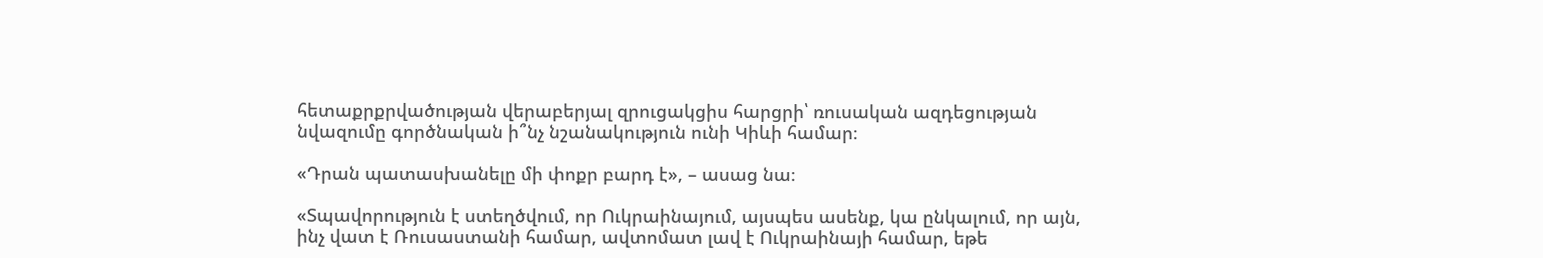հետաքրքրվածության վերաբերյալ զրուցակցիս հարցրի՝ ռուսական ազդեցության նվազումը գործնական ի՞նչ նշանակություն ունի Կիևի համար։

«Դրան պատասխանելը մի փոքր բարդ է», – ասաց նա։

«Տպավորություն է ստեղծվում, որ Ուկրաինայում, այսպես ասենք, կա ընկալում, որ այն, ինչ վատ է Ռուսաստանի համար, ավտոմատ լավ է Ուկրաինայի համար, եթե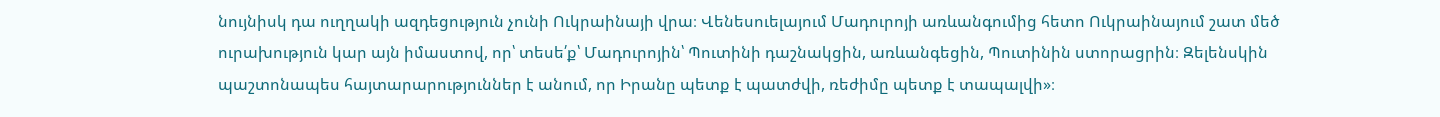նույնիսկ դա ուղղակի ազդեցություն չունի Ուկրաինայի վրա։ Վենեսուելայում Մադուրոյի առևանգումից հետո Ուկրաինայում շատ մեծ ուրախություն կար այն իմաստով, որ՝ տեսե՛ք՝ Մադուրոյին՝ Պուտինի դաշնակցին, առևանգեցին, Պուտինին ստորացրին։ Զելենսկին պաշտոնապես հայտարարություններ է անում, որ Իրանը պետք է պատժվի, ռեժիմը պետք է տապալվի»։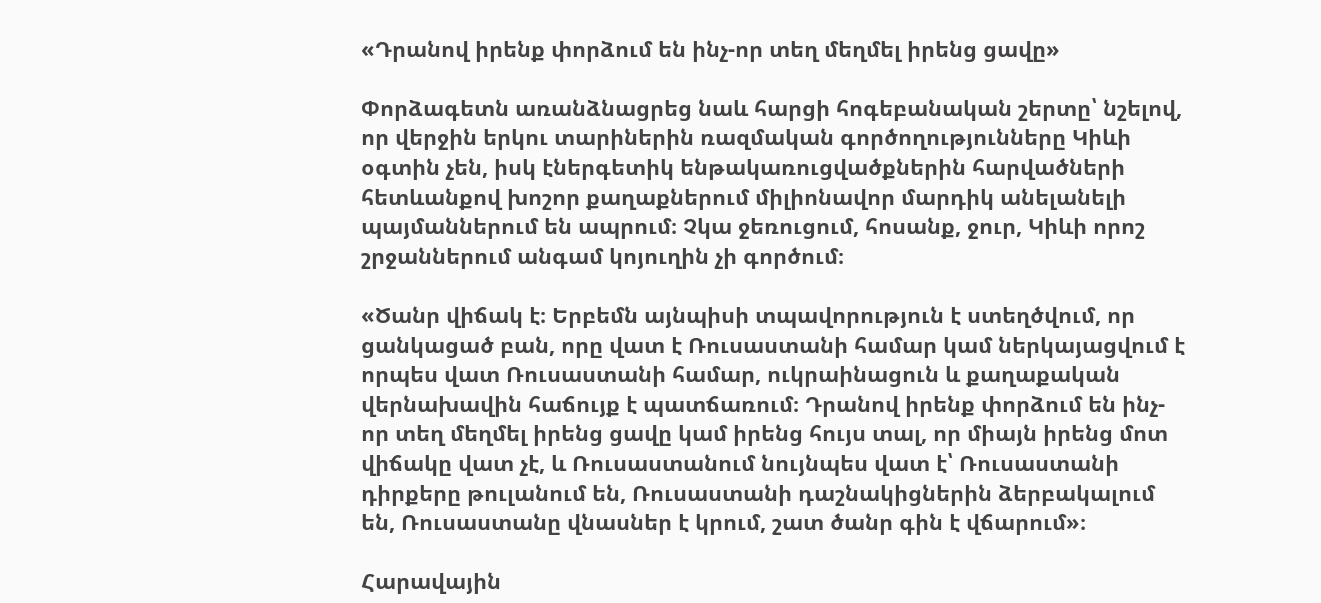«Դրանով իրենք փորձում են ինչ-որ տեղ մեղմել իրենց ցավը»

Փորձագետն առանձնացրեց նաև հարցի հոգեբանական շերտը՝ նշելով, որ վերջին երկու տարիներին ռազմական գործողությունները Կիևի օգտին չեն, իսկ էներգետիկ ենթակառուցվածքներին հարվածների հետևանքով խոշոր քաղաքներում միլիոնավոր մարդիկ անելանելի պայմաններում են ապրում։ Չկա ջեռուցում, հոսանք, ջուր, Կիևի որոշ շրջաններում անգամ կոյուղին չի գործում։

«Ծանր վիճակ է։ Երբեմն այնպիսի տպավորություն է ստեղծվում, որ ցանկացած բան, որը վատ է Ռուսաստանի համար կամ ներկայացվում է որպես վատ Ռուսաստանի համար, ուկրաինացուն և քաղաքական վերնախավին հաճույք է պատճառում։ Դրանով իրենք փորձում են ինչ-որ տեղ մեղմել իրենց ցավը կամ իրենց հույս տալ, որ միայն իրենց մոտ վիճակը վատ չէ, և Ռուսաստանում նույնպես վատ է՝ Ռուսաստանի դիրքերը թուլանում են, Ռուսաստանի դաշնակիցներին ձերբակալում են, Ռուսաստանը վնասներ է կրում, շատ ծանր գին է վճարում»։

Հարավային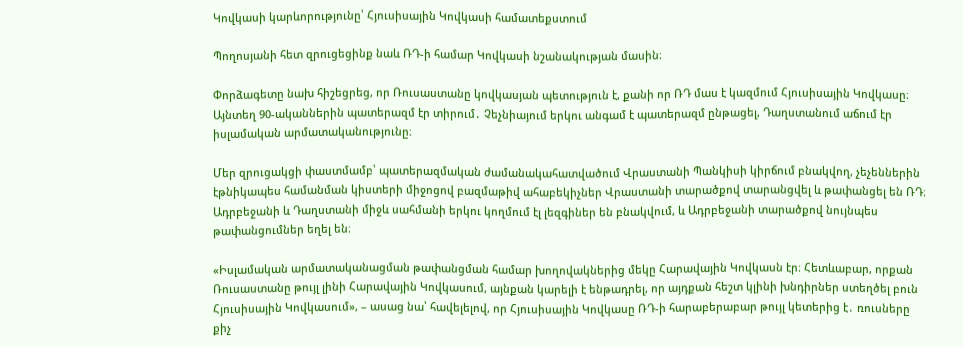Կովկասի կարևորությունը՝ Հյուսիսային Կովկասի համատեքստում

Պողոսյանի հետ զրուցեցինք նաև ՌԴ-ի համար Կովկասի նշանակության մասին։

Փորձագետը նախ հիշեցրեց, որ Ռուսաստանը կովկասյան պետություն է, քանի որ ՌԴ մաս է կազմում Հյուսիսային Կովկասը։ Այնտեղ 90-ականներին պատերազմ էր տիրում․ Չեչնիայում երկու անգամ է պատերազմ ընթացել, Դաղստանում աճում էր իսլամական արմատականությունը։

Մեր զրուցակցի փաստմամբ՝ պատերազմական ժամանակահատվածում Վրաստանի Պանկիսի կիրճում բնակվող, չեչեններին էթնիկապես համանման կիստերի միջոցով բազմաթիվ ահաբեկիչներ Վրաստանի տարածքով տարանցվել և թափանցել են ՌԴ։ Ադրբեջանի և Դաղստանի միջև սահմանի երկու կողմում էլ լեզգիներ են բնակվում, և Ադրբեջանի տարածքով նույնպես թափանցումներ եղել են։

«Իսլամական արմատականացման թափանցման համար խողովակներից մեկը Հարավային Կովկասն էր։ Հետևաբար, որքան Ռուսաստանը թույլ լինի Հարավային Կովկասում, այնքան կարելի է ենթադրել, որ այդքան հեշտ կլինի խնդիրներ ստեղծել բուն Հյուսիսային Կովկասում», – ասաց նա՝ հավելելով, որ Հյուսիսային Կովկասը ՌԴ-ի հարաբերաբար թույլ կետերից է․ ռուսները քիչ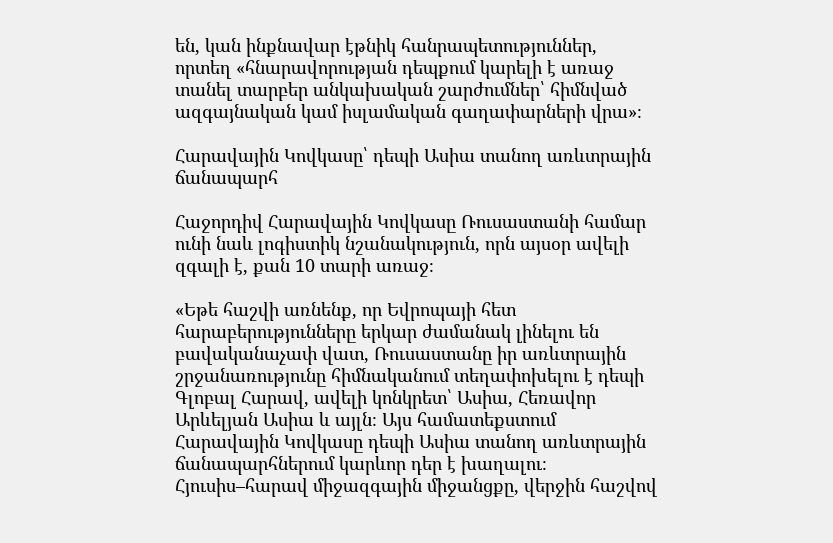են, կան ինքնավար էթնիկ հանրապետություններ, որտեղ «հնարավորության դեպքում կարելի է առաջ տանել տարբեր անկախական շարժումներ՝ հիմնված ազգայնական կամ իսլամական գաղափարների վրա»։

Հարավային Կովկասը՝ դեպի Ասիա տանող առևտրային ճանապարհ

Հաջորդիվ Հարավային Կովկասը Ռուսաստանի համար ունի նաև լոգիստիկ նշանակություն, որն այսօր ավելի զգալի է, քան 10 տարի առաջ։

«Եթե հաշվի առնենք, որ Եվրոպայի հետ հարաբերությունները երկար ժամանակ լինելու են բավականաչափ վատ, Ռուսաստանը իր առևտրային շրջանառությունը հիմնականում տեղափոխելու է դեպի Գլոբալ Հարավ, ավելի կոնկրետ՝ Ասիա, Հեռավոր Արևելյան Ասիա և այլն։ Այս համատեքստում Հարավային Կովկասը դեպի Ասիա տանող առևտրային ճանապարհներում կարևոր դեր է խաղալու։ Հյուսիս–հարավ միջազգային միջանցքը, վերջին հաշվով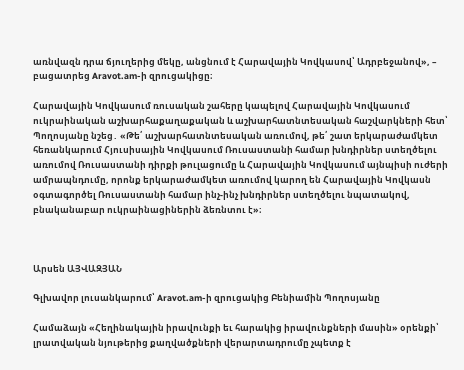առնվազն դրա ճյուղերից մեկը, անցնում է Հարավային Կովկասով՝ Ադրբեջանով», – բացատրեց Aravot.am-ի զրուցակիցը։

Հարավային Կովկասում ռուսական շահերը կապելով Հարավային Կովկասում ուկրաինական աշխարհաքաղաքական և աշխարհատնտեսական հաշվարկների հետ՝ Պողոսյանը նշեց․ «Թե՛ աշխարհատնտեսական առումով, թե՛ շատ երկարաժամկետ հեռանկարում Հյուսիսային Կովկասում Ռուսաստանի համար խնդիրներ ստեղծելու առումով Ռուսաստանի դիրքի թուլացումը և Հարավային Կովկասում այնպիսի ուժերի ամրապնդումը, որոնք երկարաժամկետ առումով կարող են Հարավային Կովկասն օգտագործել Ռուսաստանի համար ինչ-ինչ խնդիրներ ստեղծելու նպատակով, բնականաբար ուկրաինացիներին ձեռնտու է»։



Արսեն ԱՅՎԱԶՅԱՆ

Գլխավոր լուսանկարում՝ Aravot.am-ի զրուցակից Բենիամին Պողոսյանը

Համաձայն «Հեղինակային իրավունքի եւ հարակից իրավունքների մասին» օրենքի՝ լրատվական նյութերից քաղվածքների վերարտադրումը չպետք է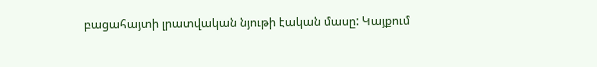բացահայտի լրատվական նյութի էական մասը: Կայքում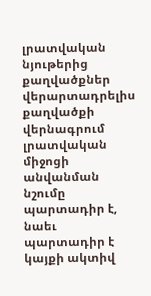լրատվական նյութերից քաղվածքներ վերարտադրելիս քաղվածքի վերնագրում լրատվական միջոցի անվանման նշումը պարտադիր է, նաեւ պարտադիր է կայքի ակտիվ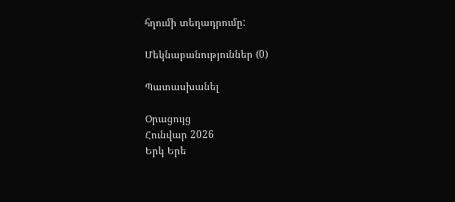հղումի տեղադրումը:

Մեկնաբանություններ (0)

Պատասխանել

Օրացույց
Հունվար 2026
Երկ Երե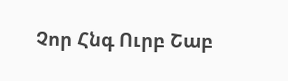Չոր Հնգ Ուրբ Շաբ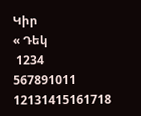Կիր
« Դեկ
 1234
567891011
12131415161718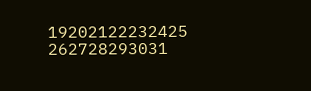19202122232425
262728293031